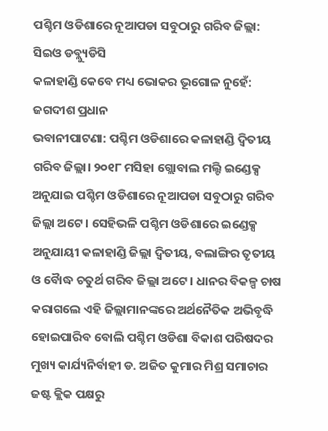ପଶ୍ଚିମ ଓଡିଶାରେ ନୂଆପଡା ସବୁଠାରୁ ଗରିବ ଜିଲ୍ଲା: ସିଇଓ ଡବ୍ଲ୍ୟୁଡିସି
କଳାହାଣ୍ଡି କେବେ ମଧ୍ୟ ଭୋକର ଭୂଗୋଳ ନୁହେଁ: ଜଗଦୀଶ ପ୍ରଧାନ
ଭବାନୀପାଟଣା: ପଶ୍ଚିମ ଓଡିଶାରେ କଳାହାଣ୍ଡି ଦ୍ବିତୀୟ ଗରିବ ଜିଲ୍ଲା। ୨୦୧୮ ମସିହା ଗ୍ଲୋବାଲ ମଲ୍ଟି ଇଣ୍ଡେକ୍ସ ଅନୁଯାଇ ପଶ୍ଚିମ ଓଡିଶାରେ ନୂଆପଡା ସବୁଠାରୁ ଗରିବ ଜିଲ୍ଲା ଅଟେ । ସେହିଭଳି ପଶ୍ଚିମ ଓଡିଶାରେ ଇଣ୍ଡେକ୍ସ ଅନୁଯାୟୀ କଳାହାଣ୍ଡି ଜିଲ୍ଲା ଦ୍ବିତୀୟ, ବଲାଙ୍ଗିର ତୃତୀୟ ଓ ବୈାଦ୍ଧ ଚତୁର୍ଥ ଗରିବ ଜିଲ୍ଲା ଅଟେ । ଧାନର ବିକଳ୍ପ ଚାଷ କରାଗଲେ ଏହି ଜିଲ୍ଲାମାନଙ୍କରେ ଅର୍ଥନୈତିକ ଅଭିବୃଦ୍ଧି ହୋଇପାରିବ ବୋଲି ପଶ୍ଚିମ ଓଡିଶା ବିକାଶ ପରିଷଦର ମୁଖ୍ୟ କାର୍ଯ୍ୟନିର୍ବାହୀ ଡ. ଅଜିତ କୁମାର ମିଶ୍ର ସମାଚାର ଜଷ୍ଟ କ୍ଲିକ ପକ୍ଷରୁ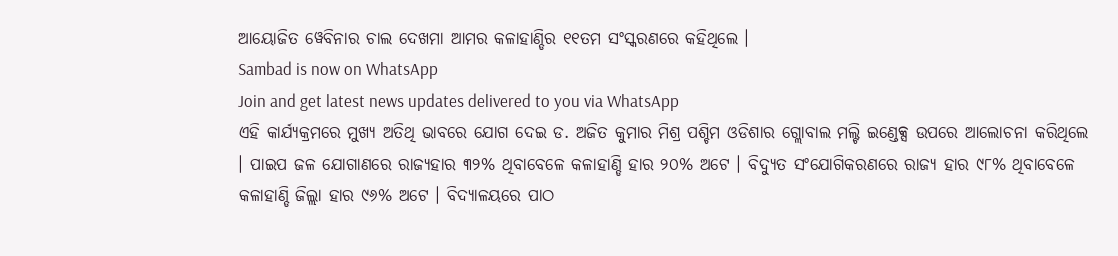ଆୟୋଜିତ ୱେବିନାର ଚାଲ ଦେଖମା ଆମର କଳାହାଣ୍ଡିର ୧୧ତମ ସଂସ୍କରଣରେ କହିଥିଲେ ।
Sambad is now on WhatsApp
Join and get latest news updates delivered to you via WhatsApp
ଏହି କାର୍ଯ୍ୟକ୍ରମରେ ମୁଖ୍ୟ ଅତିଥି ଭାବରେ ଯୋଗ ଦେଇ ଡ. ଅଜିତ କୁମାର ମିଶ୍ର ପଶ୍ଚିମ ଓଡିଶାର ଗ୍ଲୋବାଲ ମଲ୍ଟି ଇଣ୍ଡେକ୍ସ ଉପରେ ଆଲୋଚନା କରିଥିଲେ । ପାଇପ ଜଳ ଯୋଗାଣରେ ରାଜ୍ୟହାର ୩୨% ଥିବାବେଳେ କଳାହାଣ୍ଡି ହାର ୨୦% ଅଟେ । ବିଦ୍ୟୁତ ସଂଯୋଗିକରଣରେ ରାଜ୍ୟ ହାର ୯୮% ଥିବାବେଳେ କଳାହାଣ୍ଡି ଜିଲ୍ଲା ହାର ୯୬% ଅଟେ । ବିଦ୍ୟାଳୟରେ ପାଠ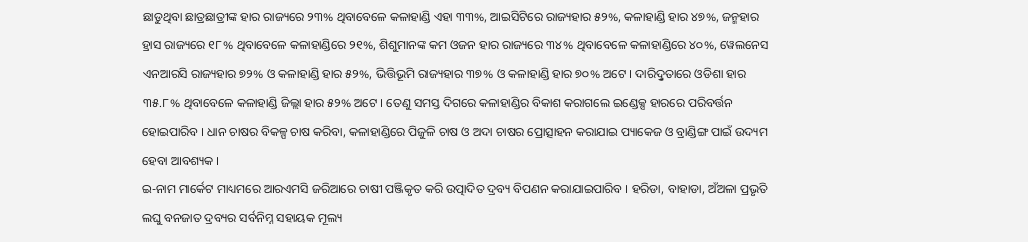ଛାଡୁଥିବା ଛାତ୍ରଛାତ୍ରୀଙ୍କ ହାର ରାଜ୍ୟରେ ୨୩% ଥିବାବେଳେ କଳାହାଣ୍ଡି ଏହା ୩୩%, ଆଇସିଟିରେ ରାଜ୍ୟହାର ୫୨%, କଳାହାଣ୍ଡି ହାର ୪୭%, ଜନ୍ମହାର ହ୍ରାସ ରାଜ୍ୟରେ ୧୮% ଥିବାବେଳେ କଳାହାଣ୍ଡିରେ ୨୧%, ଶିଶୁମାନଙ୍କ କମ ଓଜନ ହାର ରାଜ୍ୟରେ ୩୪% ଥିବାବେଳେ କଳାହାଣ୍ଡିରେ ୪୦%, ୱେଲନେସ ଏନଆରସି ରାଜ୍ୟହାର ୭୨% ଓ କଳାହାଣ୍ଡି ହାର ୫୨%, ଭିତ୍ତିଭୂମି ରାଜ୍ୟହାର ୩୭% ଓ କଳାହାଣ୍ଡି ହାର ୭୦% ଅଟେ । ଦାରିଦ୍ରୢତାରେ ଓଡିଶା ହାର ୩୫.୮% ଥିବାବେଳେ କଳାହାଣ୍ଡି ଜିଲ୍ଲା ହାର ୫୨% ଅଟେ । ତେଣୁ ସମସ୍ତ ଦିଗରେ କଳାହାଣ୍ଡିର ବିକାଶ କରାଗଲେ ଇଣ୍ଡେକ୍ସ ହାରରେ ପରିବର୍ତ୍ତନ ହୋଇପାରିବ । ଧାନ ଚାଷର ବିକଳ୍ପ ଚାଷ କରିବା, କଳାହାଣ୍ଡିରେ ପିଜୁଳି ଚାଷ ଓ ଅଦା ଚାଷର ପ୍ରୋତ୍ସାହନ କରାଯାଇ ପ୍ୟାକେଜ ଓ ବ୍ରାଣ୍ଡିଙ୍ଗ ପାଇଁ ଉଦ୍ୟମ ହେବା ଆବଶ୍ୟକ ।
ଇ-ନାମ ମାର୍କେଟ ମାଧ୍ୟମରେ ଆରଏମସି ଜରିଆରେ ଚାଷୀ ପଞ୍ଜିକୃତ କରି ଉତ୍ପାଦିତ ଦ୍ରବ୍ୟ ବିପଣନ କରାଯାଇପାରିବ । ହରିଡା, ବାହାଡା, ଅଁଅଳା ପ୍ରଭୃତି ଲଘୁ ବନଜାତ ଦ୍ରବ୍ୟର ସର୍ବନିମ୍ନ ସହାୟକ ମୂଲ୍ୟ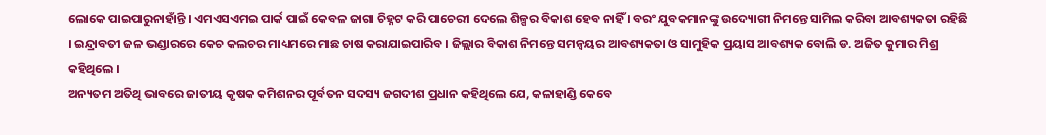ଲୋକେ ପାଇପାରୁନାହାଁନ୍ତି । ଏମଏସଏମଇ ପାର୍କ ପାଇଁ କେବଳ ଜାଗା ଚିହ୍ନଟ କରି ପାଚେରୀ ଦେଲେ ଶିଳ୍ପର ବିକାଶ ହେବ ନାହିଁ । ବରଂ ଯୁବକମାନଙ୍କୁ ଉଦ୍ୟୋଗୀ ନିମନ୍ତେ ସାମିଲ କରିବା ଆବଶ୍ୟକତା ରହିଛି । ଇନ୍ଦ୍ରାବତୀ ଜଳ ଭଣ୍ଡାରରେ କେଚ କଲଚର ମାଧ୍ୟମରେ ମାଛ ଚାଷ କରାଯାଇପାରିବ । ଜିଲ୍ଲାର ବିକାଶ ନିମନ୍ତେ ସମନ୍ବୟର ଆବଶ୍ୟକତା ଓ ସାମୁହିକ ପ୍ରୟାସ ଆବଶ୍ୟକ ବୋଲି ଡ. ଅଜିତ କୁମାର ମିଶ୍ର କହିଥିଲେ ।
ଅନ୍ୟତମ ଅତିଥି ଭାବରେ ଜାତୀୟ କୃଷକ କମିଶନର ପୂର୍ବତନ ସଦସ୍ୟ ଜଗଦୀଶ ପ୍ରଧାନ କହିଥିଲେ ଯେ, କଳାହାଣ୍ଡି କେବେ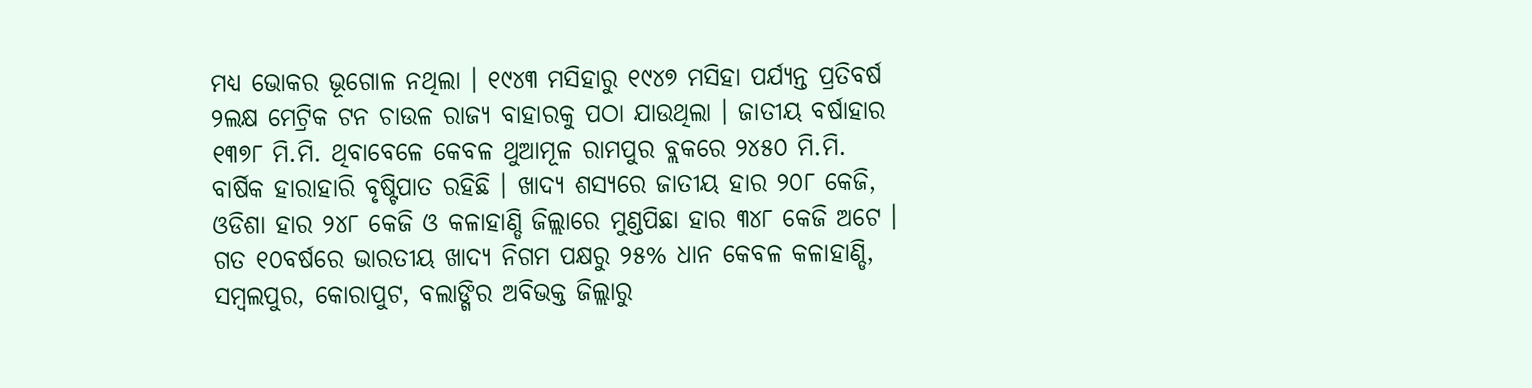ମଧ୍ୟ ଭୋକର ଭୂଗୋଳ ନଥିଲା । ୧୯୪୩ ମସିହାରୁ ୧୯୪୭ ମସିହା ପର୍ଯ୍ୟନ୍ତ ପ୍ରତିବର୍ଷ ୨ଲକ୍ଷ ମେଟ୍ରିକ ଟନ ଚାଉଳ ରାଜ୍ୟ ବାହାରକୁ ପଠା ଯାଉଥିଲା । ଜାତୀୟ ବର୍ଷାହାର ୧୩୭୮ ମି.ମି. ଥିବାବେଳେ କେବଳ ଥୁଆମୂଳ ରାମପୁର ବ୍ଲକରେ ୨୪୫୦ ମି.ମି. ବାର୍ଷିକ ହାରାହାରି ବୃଷ୍ଟିପାତ ରହିଛି । ଖାଦ୍ୟ ଶସ୍ୟରେ ଜାତୀୟ ହାର ୨୦୮ କେଜି, ଓଡିଶା ହାର ୨୪୮ କେଜି ଓ କଳାହାଣ୍ଡି ଜିଲ୍ଲାରେ ମୁଣ୍ଡପିଛା ହାର ୩୪୮ କେଜି ଅଟେ । ଗତ ୧୦ବର୍ଷରେ ଭାରତୀୟ ଖାଦ୍ୟ ନିଗମ ପକ୍ଷରୁ ୨୫% ଧାନ କେବଳ କଳାହାଣ୍ଡି, ସମ୍ବଲପୁର, କୋରାପୁଟ, ବଲାଙ୍ଗିର ଅବିଭକ୍ତ ଜିଲ୍ଲାରୁ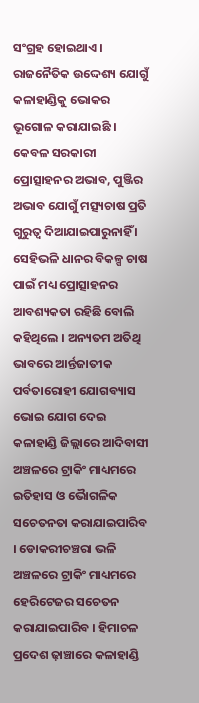ସଂଗ୍ରହ ହୋଇଥାଏ । ରାଜନୈତିକ ଉଦ୍ଦେଶ୍ୟ ଯୋଗୁଁ କଳାହାଣ୍ଡିକୁ ଭୋକର ଭୂଗୋଳ କରାଯାଇଛି ।
କେବଳ ସରକାରୀ ପ୍ରୋତ୍ସାହନର ଅଭାବ, ପୁଞ୍ଜିର ଅଭାବ ଯୋଗୁଁ ମତ୍ସ୍ୟଚାଷ ପ୍ରତି ଗୁରୁତ୍ବ ଦିଆଯାଇପାରୁନାହିଁ । ସେହିଭଳି ଧାନର ବିକଳ୍ପ ଚାଷ ପାଇଁ ମଧ୍ୟ ପ୍ରୋତ୍ସାହନର ଆବଶ୍ୟକତା ରହିଛି ବୋଲି କହିଥିଲେ । ଅନ୍ୟତମ ଅତିଥି ଭାବରେ ଆର୍ନ୍ତଜାତୀକ ପର୍ବତାରୋହୀ ଯୋଗବ୍ୟାସ ଭୋଇ ଯୋଗ ଦେଇ କଳାହାଣ୍ଡି ଜିଲ୍ଲାରେ ଆଦିବାସୀ ଅଞ୍ଚଳରେ ଟ୍ରାକିଂ ମାଧ୍ୟମରେ ଇତିହାସ ଓ ଭୈାଗଳିକ ସଚେତନତା କରାଯାଇପାରିବ । ଡୋକରୀଚଞ୍ଚରା ଭଳି ଅଞ୍ଚଳରେ ଟ୍ରାକିଂ ମାଧ୍ୟମରେ ହେରିଟେଜର ସଚେତନ କରାଯାଇପାରିବ । ହିମାଚଳ ପ୍ରଦେଶ ଢ଼ାଞ୍ଚାରେ କଳାହାଣ୍ଡି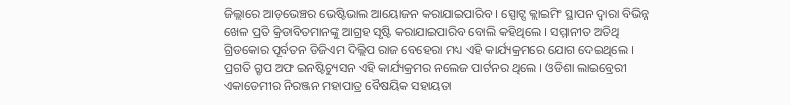ଜିଲ୍ଲାରେ ଆଡ଼ଭେଞ୍ଚର ଭେଷ୍ଟିଭାଲ ଆୟୋଜନ କରାଯାଇପାରିବ । ସ୍ପୋଟ୍ସ କ୍ଲାଇମିଂ ସ୍ଥାପନ ଦ୍ବାରା ବିଭିନ୍ନ ଖେଳ ପ୍ରତି କ୍ରିଡାବିତମାନଙ୍କୁ ଆଗ୍ରହ ସୃଷ୍ଟି କରାଯାଇପାରିବ ବୋଲି କହିଥିଲେ । ସମ୍ମାନୀତ ଅତିଥି ଗ୍ରିଡକୋର ପୂର୍ବତନ ଡିଜିଏମ ଦିଲ୍ଲିପ ରାଜ ବେହେରା ମଧ୍ୟ ଏହି କାର୍ଯ୍ୟକ୍ରମରେ ଯୋଗ ଦେଇଥିଲେ । ପ୍ରଗତି ଗ୍ରୃପ ଅଫ ଇନଷ୍ଟିଚ୍ୟୁସନ ଏହି କାର୍ଯ୍ୟକ୍ରମର ନଲେଜ ପାର୍ଟନର ଥିଲେ । ଓଡିଶା ଲାଇବ୍ରେରୀ ଏକାଡେମୀର ନିରଞ୍ଜନ ମହାପାତ୍ର ବୈଷୟିକ ସହାୟତା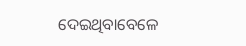ଦେଇଥିବାବେଳେ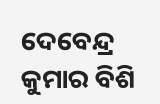ଦେବେନ୍ଦ୍ର କୁମାର ବିଶି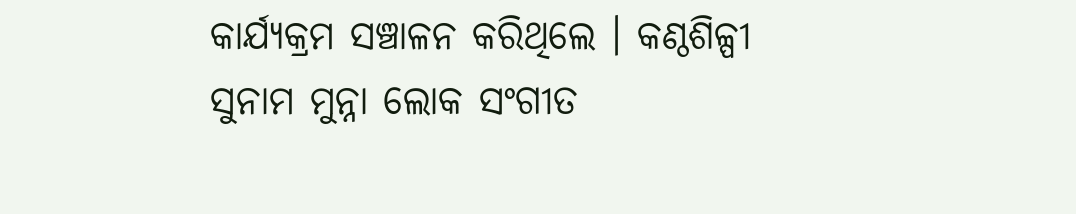କାର୍ଯ୍ୟକ୍ରମ ସଞ୍ଚାଳନ କରିଥିଲେ । କଣ୍ଠଶିଳ୍ପୀ ସୁନାମ ମୁନ୍ନା ଲୋକ ସଂଗୀତ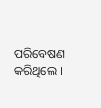ପରିବେଷଣ କରିଥିଲେ ।